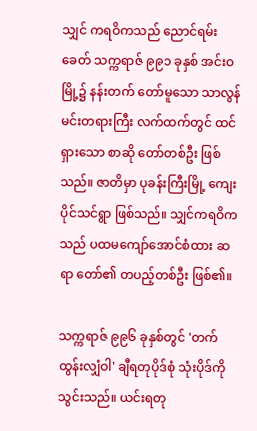သျှင် ကရဝိကသည် ညောင်ရမ်းခေတ် သက္ကရာဇ် ၉၉၁ ခုနှစ် အင်းဝမြို့၌ နန်းတက် တော်မူသော သာလွန်မင်းတရားကြီး လက်ထက်တွင် ထင်ရှားသော စာဆို တော်တစ်ဦး ဖြစ်သည်။ ဇာတိမှာ ပုခန်းကြီးမြို့ ကျေးပိုင်သင်ရွာ ဖြစ်သည်။ သျှင်ကရဝိကသည် ပထမကျော်အောင်စံထား ဆရာ တော်၏ တပည့်တစ်ဦး ဖြစ်၏။

သက္ကရာဇ် ၉၉၆ ခုနှစ်တွင် 'တက်ထွန်းလျှံဝါ' ချီရတုပိုဒ်စုံ သုံးပိုဒ်ကို သွင်းသည်။ ယင်းရတု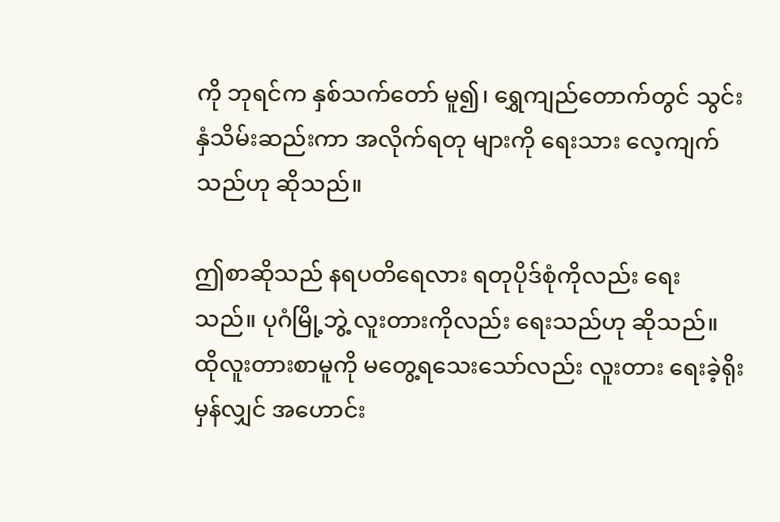ကို ဘုရင်က နှစ်သက်တော် မူ၍၊ ရွှေကျည်တောက်တွင် သွင်းနှံသိမ်းဆည်းကာ အလိုက်ရတု များကို ရေးသား လေ့ကျက်သည်ဟု ဆိုသည်။

ဤစာဆိုသည် နရပတိရေလား ရတုပိုဒ်စုံကိုလည်း ရေး သည်။ ပုဂံမြို့ဘွဲ့ လူးတားကိုလည်း ရေးသည်ဟု ဆိုသည်။ ထိုလူးတားစာမူကို မတွေ့ရသေးသော်လည်း လူးတား ရေးခဲ့ရိုး မှန်လျှင် အဟောင်း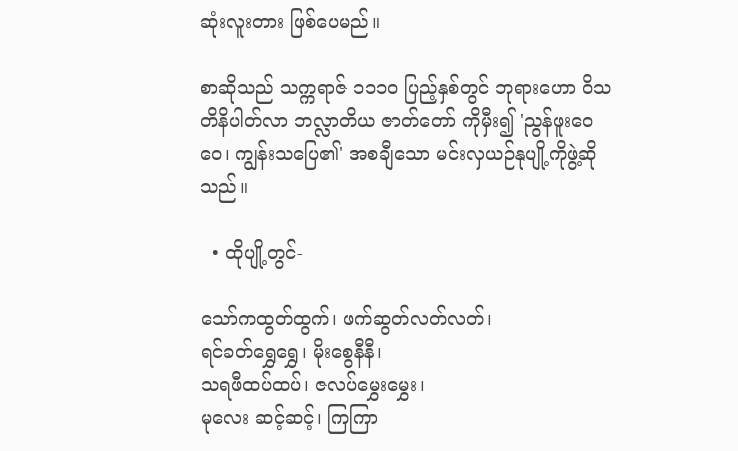ဆုံးလူးတား ဖြစ်ပေမည်။

စာဆိုသည် သက္ကရာဇ် ၁၁၁ဝ ပြည့်နှစ်တွင် ဘုရားဟော ဝိသတိနိပါတ်လာ ဘလ္လာတိယ ဇာတ်တော် ကိုမှီး၍ 'ညွန်ဖူးဝေဝေ၊ ကျွန်းသပြေ၏' အစချီသော မင်းလှယဉ်နုပျို့ကိုဖွဲ့ဆိုသည်။

  • ထိုပျို့တွင်-

သော်ကထွတ်ထွက်၊ ဖက်ဆွတ်လတ်လတ်၊
ရင်ခတ်ရွှေရွှေ၊ မိုးစွေနီနီ၊
သရဖီထပ်ထပ်၊ ဇလပ်မွှေးမွှေး၊
မုလေး ဆင့်ဆင့်၊ ကြကြာ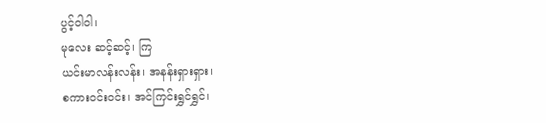ပွင့်ဝါဝါ၊
မုလေး ဆင့်ဆင့်၊ ကြ
ယင်းမာလန်းလန်း၊ အနန်းရှားရှား၊
စကားဝင်းဝင်း၊ အင်ကြင်းရွှင်ရွှင်၊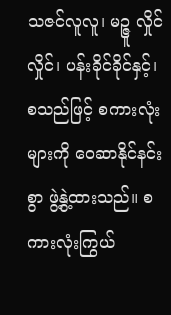သဇင်လူလူ၊ မဉ္ဇူ လှိုင်လှိုင်၊ ပန်းခိုင်ခိုင်နှင့်၊
စသည်ဖြင့် စကားလုံးများကို ဝေဆာနိုင်နင်းစွာ ဖွဲ့နွဲ့ထားသည်။ စကားလုံးကြွယ်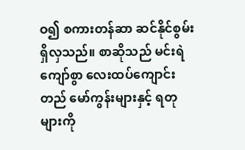ဝ၍ စကားတန်ဆာ ဆင်နိုင်စွမ်း ရှိလှသည်။ စာဆိုသည် မင်းရဲကျော်စွာ လေးထပ်ကျောင်းတည် မော်ကွန်းများနှင့် ရတုများကို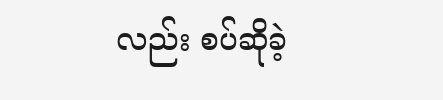လည်း စပ်ဆိုခဲ့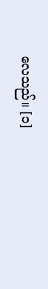လေသည်။ [၁]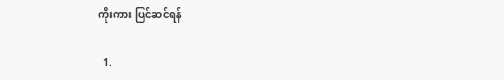ကိုးကား ပြင်ဆင်ရန်

  1.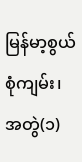မြန်မာ့စွယ်စုံကျမ်း၊ အတွဲ(၁)